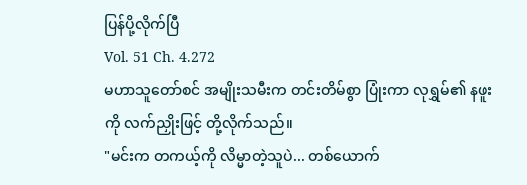ပြန်ပို့လိုက်ပြီ
Vol. 51 Ch. 4.272
မဟာသူတော်စင် အမျိုးသမီးက တင်းတိမ်စွာ ပြုံးကာ လုရွှမ်၏ နဖူးကို လက်ညှိုးဖြင့် တို့လိုက်သည်။
"မင်းက တကယ့်ကို လိမ္မာတဲ့သူပဲ... တစ်ယောက်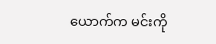ယောက်က မင်းကို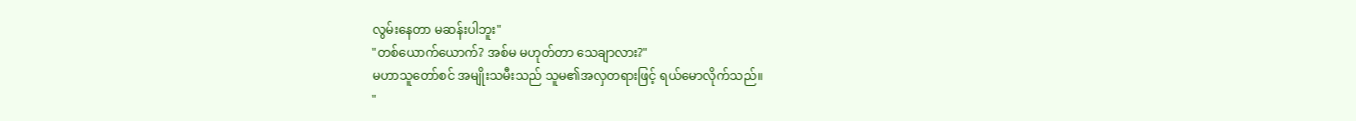လွမ်းနေတာ မဆန်းပါဘူး"
"တစ်ယောက်ယောက်? အစ်မ မဟုတ်တာ သေချာလား?"
မဟာသူတော်စင် အမျိုးသမီးသည် သူမ၏အလှတရားဖြင့် ရယ်မောလိုက်သည်။
"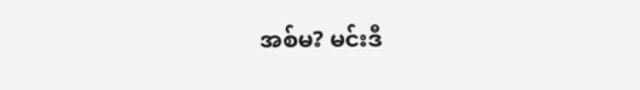အစ်မ? မင်းဒီ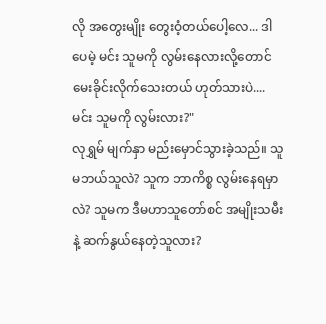လို အတွေးမျိုး တွေးဝံ့တယ်ပေါ့လေ... ဒါပေမဲ့ မင်း သူမကို လွမ်းနေလားလို့တောင် မေးခိုင်းလိုက်သေးတယ် ဟုတ်သားပဲ.... မင်း သူမကို လွမ်းလား?"
လုရွှမ် မျက်နှာ မည်းမှောင်သွားခဲ့သည်။ သူမဘယ်သူလဲ? သူက ဘာကိစ္စ လွမ်းနေရမှာလဲ? သူမက ဒီမဟာသူတော်စင် အမျိုးသမီးနဲ့ ဆက်နွယ်နေတဲ့သူလား?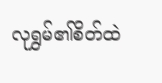လုရွှမ်၏စိတ်ထဲ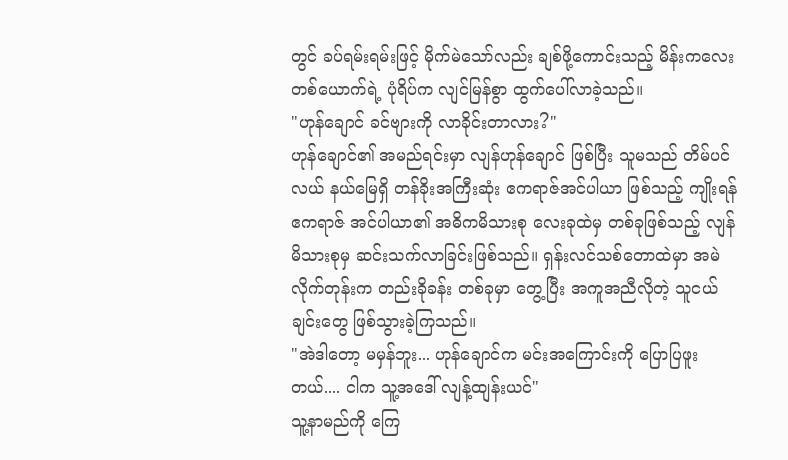တွင် ခပ်ရမ်းရမ်းဖြင့် မိုက်မဲသော်လည်း ချစ်ဖို့ကောင်းသည့် မိန်းကလေးတစ်ယောက်ရဲ့ ပုံရိပ်က လျင်မြန်စွာ ထွက်ပေါ်လာခဲ့သည်။
"ဟုန်ချောင် ခင်ဗျားကို လာခိုင်းတာလား?"
ဟုန်ချောင်၏ အမည်ရင်းမှာ လျန်ဟုန်ချောင် ဖြစ်ပြီး သူမသည် တိမ်ပင်လယ် နယ်မြေရှိ တန်ခိုးအကြီးဆုံး ဧကရာဇ်အင်ပါယာ ဖြစ်သည့် ကျိုးရန်ဧကရာဇ် အင်ပါယာ၏ အဓိကမိသားစု လေးခုထဲမှ တစ်ခုဖြစ်သည့် လျန်မိသားစုမှ ဆင်းသက်လာခြင်းဖြစ်သည်။ ရှန်းလင်သစ်တောထဲမှာ အမဲလိုက်တုန်းက တည်းခိုခန်း တစ်ခုမှာ တွေ့ပြီး အကူအညီလိုတဲ့ သူငယ်ချင်းတွေ ဖြစ်သွားခဲ့ကြသည်။
"အဲဒါတော့ မမှန်ဘူး... ဟုန်ချောင်က မင်းအကြောင်းကို ပြောပြဖူးတယ်.... ငါက သူ့အဒေါ် လျန့်ထျန်းယင်"
သူ့နာမည်ကို ကြေ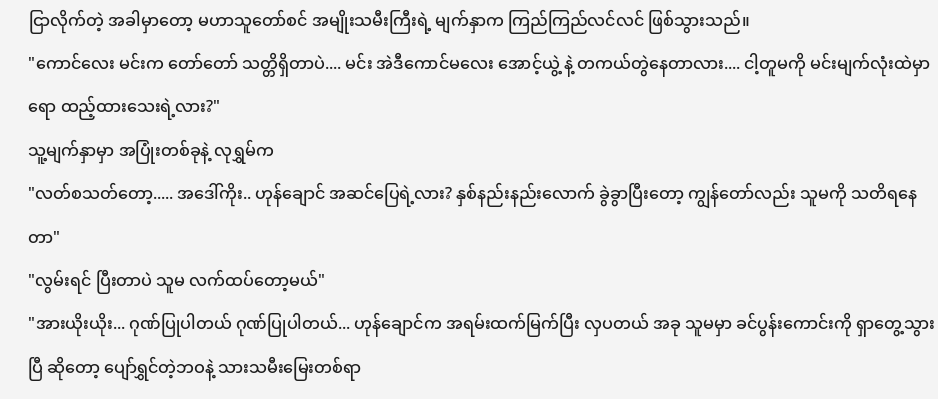ငြာလိုက်တဲ့ အခါမှာတော့ မဟာသူတော်စင် အမျိုးသမီးကြီးရဲ့ မျက်နှာက ကြည်ကြည်လင်လင် ဖြစ်သွားသည်။
"ကောင်လေး မင်းက တော်တော် သတ္တိရှိတာပဲ.... မင်း အဲဒီကောင်မလေး အောင့်ယွဲ့ နဲ့ တကယ်တွဲနေတာလား.... ငါ့တူမကို မင်းမျက်လုံးထဲမှာရော ထည့်ထားသေးရဲ့လား?"
သူ့မျက်နှာမှာ အပြုံးတစ်ခုနဲ့ လုရွှမ်က
"လတ်စသတ်တော့..... အဒေါ်ကိုး.. ဟုန်ချောင် အဆင်ပြေရဲ့လား? နှစ်နည်းနည်းလောက် ခွဲခွာပြီးတော့ ကျွန်တော်လည်း သူမကို သတိရနေတာ"
"လွမ်းရင် ပြီးတာပဲ သူမ လက်ထပ်တော့မယ်"
"အားယိုးယိုး... ဂုဏ်ပြုပါတယ် ဂုဏ်ပြုပါတယ်... ဟုန်ချောင်က အရမ်းထက်မြက်ပြီး လှပတယ် အခု သူမမှာ ခင်ပွန်းကောင်းကို ရှာတွေ့သွားပြီ ဆိုတော့ ပျော်ရွှင်တဲ့ဘဝနဲ့ သားသမီးမြေးတစ်ရာ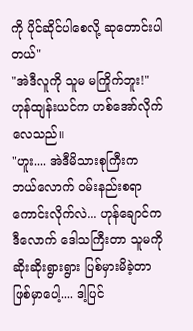ကို ပိုင်ဆိုင်ပါစေလို့ ဆုတောင်းပါတယ်"
"အဲဒီလူကို သူမ မကြိုက်ဘူး!"
ဟုန်ထျန်းယင်က ဟစ်အော်လိုက်လေသည်။
"ဟူး.... အဲဒီမိသားစုကြီးက ဘယ်လောက် ဝမ်းနည်းစရာ ကောင်းလိုက်လဲ... ဟုန်ချောင်က ဒီလောက် ဒေါသကြီးတာ သူမကို ဆိုးဆိုးရွားရွား ပြစ်မှားမိခဲ့တာ ဖြစ်မှာပေါ့.... ဒါ့ပြင်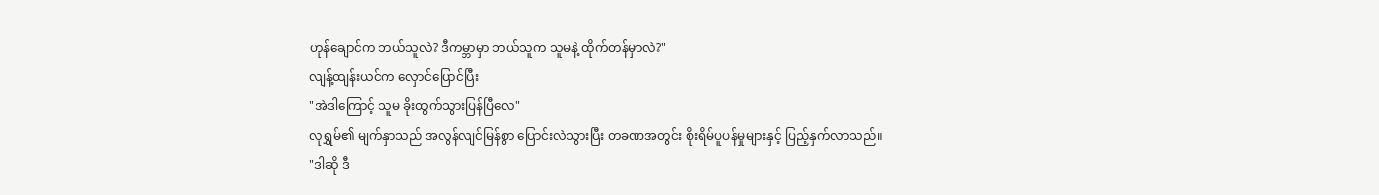ဟုန်ချောင်က ဘယ်သူလဲ? ဒီကမ္ဘာမှာ ဘယ်သူက သူမနဲ့ ထိုက်တန်မှာလဲ?"
လျန့်ထျန်းယင်က လှောင်ပြောင်ပြီး
"အဲဒါကြောင့် သူမ ခိုးထွက်သွားပြန်ပြီလေ"
လုရွှမ်၏ မျက်နှာသည် အလွန်လျင်မြန်စွာ ပြောင်းလဲသွားပြီး တခဏအတွင်း စိုးရိမ်ပူပန်မှုများနှင့် ပြည့်နှက်လာသည်။
"ဒါဆို ဒီ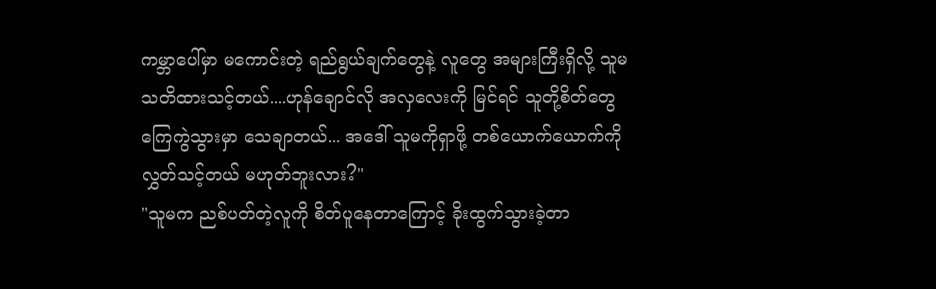ကမ္ဘာပေါ်မှာ မကောင်းတဲ့ ရည်ရွယ်ချက်တွေနဲ့ လူတွေ အများကြီးရှိလို့ သူမ သတိထားသင့်တယ်....ဟုန်ချောင်လို အလှလေးကို မြင်ရင် သူတို့စိတ်တွေ ကြေကွဲသွားမှာ သေချာတယ်... အဒေါ် သူမကိုရှာဖို့ တစ်ယောက်ယောက်ကို လွှတ်သင့်တယ် မဟုတ်ဘူးလား?"
"သူမက ညစ်ပတ်တဲ့လူကို စိတ်ပူနေတာကြောင့် ခိုးထွက်သွားခဲ့တာ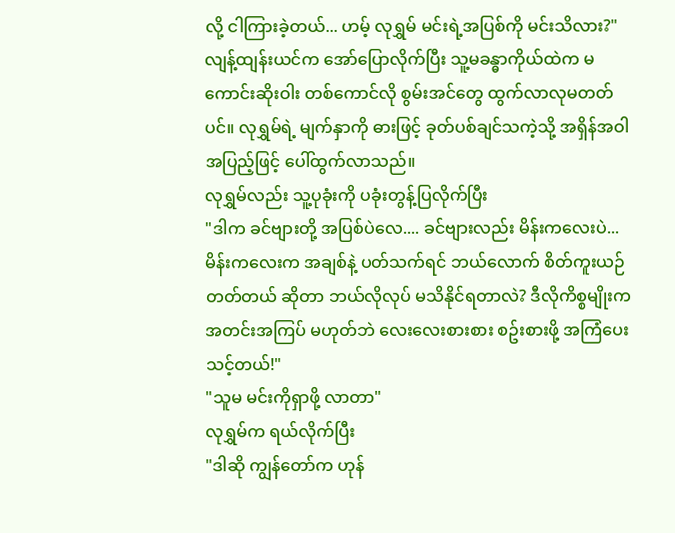လို့ ငါကြားခဲ့တယ်... ဟမ့် လုရွှမ် မင်းရဲ့အပြစ်ကို မင်းသိလား?"
လျန့်ထျန်းယင်က အော်ပြောလိုက်ပြီး သူ့မခန္ဓာကိုယ်ထဲက မကောင်းဆိုးဝါး တစ်ကောင်လို စွမ်းအင်တွေ ထွက်လာလုမတတ်ပင်။ လုရွှမ်ရဲ့ မျက်နှာကို ဓားဖြင့် ခုတ်ပစ်ချင်သကဲ့သို့ အရှိန်အဝါ အပြည့်ဖြင့် ပေါ်ထွက်လာသည်။
လုရွှမ်လည်း သူ့ပုခုံးကို ပခုံးတွန့်ပြလိုက်ပြီး
"ဒါက ခင်ဗျားတို့ အပြစ်ပဲလေ.... ခင်ဗျားလည်း မိန်းကလေးပဲ... မိန်းကလေးက အချစ်နဲ့ ပတ်သက်ရင် ဘယ်လောက် စိတ်ကူးယဉ်တတ်တယ် ဆိုတာ ဘယ်လိုလုပ် မသိနိုင်ရတာလဲ? ဒီလိုကိစ္စမျိုးက အတင်းအကြပ် မဟုတ်ဘဲ လေးလေးစားစား စဥ်းစားဖို့ အကြံပေးသင့်တယ်!"
"သူမ မင်းကိုရှာဖို့ လာတာ"
လုရွှမ်က ရယ်လိုက်ပြီး
"ဒါဆို ကျွန်တော်က ဟုန်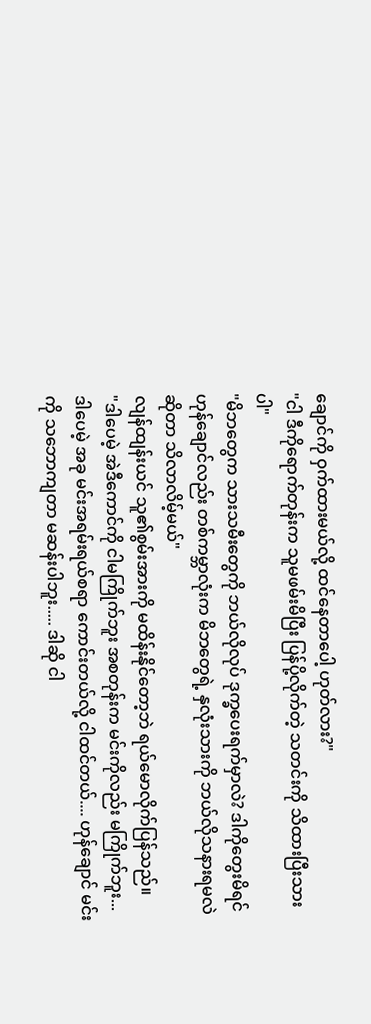ချောင်ကို ဝှက်ထားမယ်လို့ ထင်နေတာပေါ့ ဟုတ်လား?"
"ငါ ဒီကိုရောက်တုန်းက သူမဖမ်းမိပြီး ပြန်ပို့လိုက်တဲ့ သတင်းကို သိထားပြီးသားပါ"
"မိဘတွေက သားသမီးတွေကို ဘယ်လိုလုပ် ဒုက္ခပေးရက်မှာလဲ? ဒါကိုတွေးမိရင် ဟုန်ချောင်လည်း တစ်ကမ္ဘာလုံးက မိဘတွေရဲ့ နှလုံးသားကို ဘယ်လိုသနားရမလဲဆိုတာ သိလာလိမ့်မယ်"
လျန်ထျန်းယင် သူ၏စွမ်းအားကို မထိန်းနိုင်တော့ဘဲ ရယ်မောလိုက်ပြန်သည်။
"ဒါပေမဲ့ အဲဒီကောင်ကို ငါမကြိုက်ဘူး အစတုန်းက မင်းကိုလည်း မကြိုက်ဘူး... ဒါပေမဲ့ အခု မင်းအရမ်းရယ်စရာ ကောင်းတယ်လို့ ငါထင်တယ်.... ဟုန်ချောင် မင်းကို သဘောကျတာ မဆန်းပါဘူး..... ဒါဆို ငါ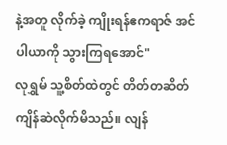နဲ့အတူ လိုက်ခဲ့ ကျိုးရန်ဧကရာဇ် အင်ပါယာကို သွားကြရအောင်"
လုရွှမ် သူ့စိတ်ထဲတွင် တိတ်တဆိတ် ကျိန်ဆဲလိုက်မိသည်။ လျန်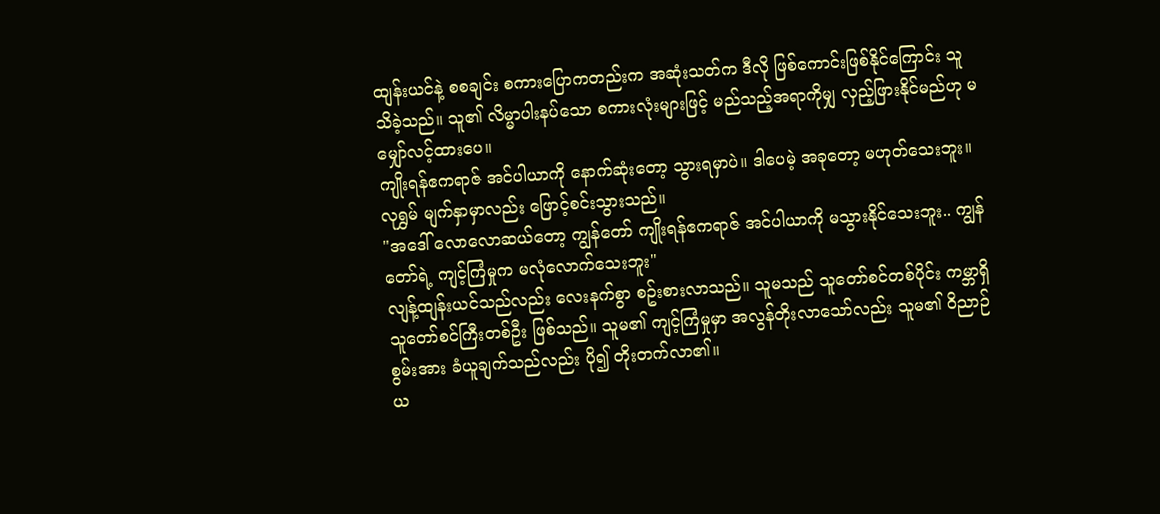ထျန်းယင်နဲ့ စစချင်း စကားပြောကတည်းက အဆုံးသတ်က ဒီလို ဖြစ်ကောင်းဖြစ်နိုင်ကြောင်း သူသိခဲ့သည်။ သူ၏ လိမ္မာပါးနပ်သော စကားလုံးများဖြင့် မည်သည့်အရာကိုမျှ လှည့်ဖြားနိုင်မည်ဟု မမျှော်လင့်ထားပေ။
ကျိုးရန်ဧကရာဇ် အင်ပါယာကို နောက်ဆုံးတော့ သွားရမှာပဲ။ ဒါပေမဲ့ အခုတော့ မဟုတ်သေးဘူး။
လုရွှမ် မျက်နှာမှာလည်း ဖြောင့်စင်းသွားသည်။
"အဒေါ် လောလောဆယ်တော့ ကျွန်တော် ကျိုးရန်ဧကရာဇ် အင်ပါယာကို မသွားနိုင်သေးဘူး.. ကျွန်တော်ရဲ့ ကျင့်ကြံမှုက မလုံလောက်သေးဘူး"
လျန့်ထျန်းယင်သည်လည်း လေးနက်စွာ စဥ်းစားလာသည်။ သူမသည် သူတော်စင်တစ်ပိုင်း ကမ္ဘာရှိ သူတော်စင်ကြီးတစ်ဦး ဖြစ်သည်။ သူမ၏ ကျင့်ကြံမှုမှာ အလွန်တိုးလာသော်လည်း သူမ၏ ဝိညာဉ်စွမ်းအား ခံယူချက်သည်လည်း ပို၍ တိုးတက်လာ၏။
ယ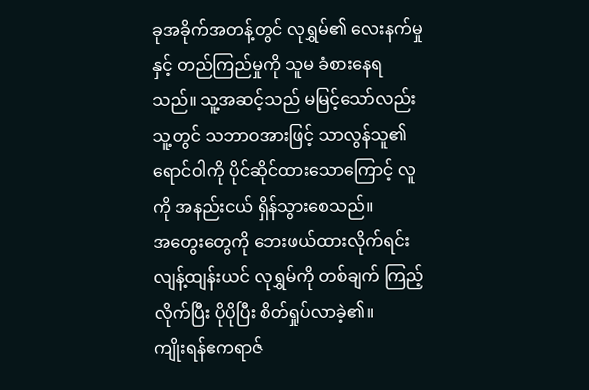ခုအခိုက်အတန့်တွင် လုရွှမ်၏ လေးနက်မှု နှင့် တည်ကြည်မှုကို သူမ ခံစားနေရသည်။ သူ့အဆင့်သည် မမြင့်သော်လည်း သူ့တွင် သဘာဝအားဖြင့် သာလွန်သူ၏ ရောင်ဝါကို ပိုင်ဆိုင်ထားသောကြောင့် လူကို အနည်းငယ် ရှိန်သွားစေသည်။
အတွေးတွေကို ဘေးဖယ်ထားလိုက်ရင်း လျန့်ထျန်းယင် လုရွှမ်ကို တစ်ချက် ကြည့်လိုက်ပြီး ပိုပိုပြီး စိတ်ရှုပ်လာခဲ့၏။
ကျိုးရန်ဧကရာဇ်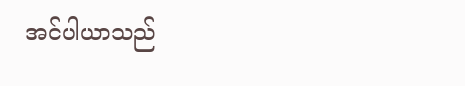အင်ပါယာသည်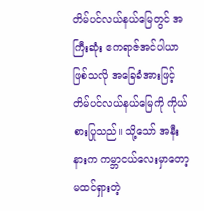တိမ်ပင်လယ်နယ်မြေတွင် အကြီးဆုံး ဧကရာဇ်အင်ပါယာ ဖြစ်သလို အခြေခံအားဖြင့် တိမ်ပင်လယ်နယ်မြေကို ကိုယ်စားပြုသည်။ သို့သော် အနီးနားက ကမ္ဘာငယ်လေးမှာတော့ မထင်ရှားတဲ့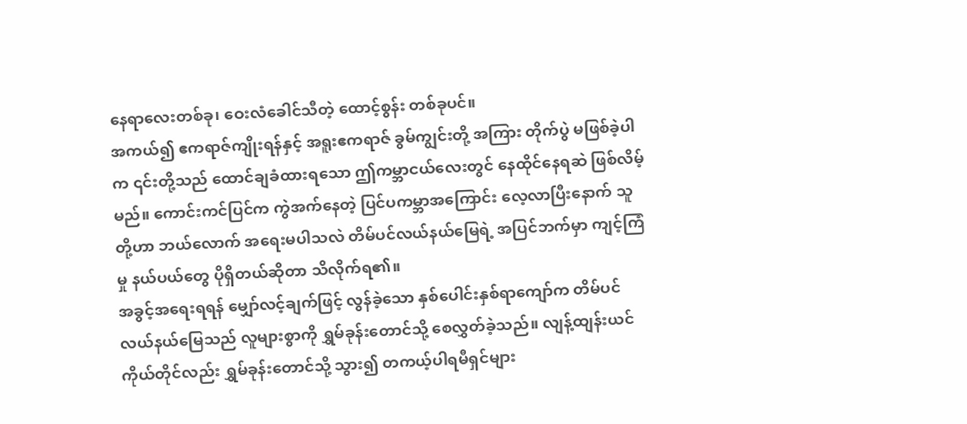နေရာလေးတစ်ခု၊ ဝေးလံခေါင်သီတဲ့ ထောင့်စွန်း တစ်ခုပင်။
အကယ်၍ ဧကရာဇ်ကျိုးရန်နှင့် အရူးဧကရာဇ် ခွမ်ကျွင်းတို့ အကြား တိုက်ပွဲ မဖြစ်ခဲ့ပါက ၎င်းတို့သည် ထောင်ချခံထားရသော ဤကမ္ဘာငယ်လေးတွင် နေထိုင်နေရဆဲ ဖြစ်လိမ့်မည်။ ကောင်းကင်ပြင်က ကွဲအက်နေတဲ့ ပြင်ပကမ္ဘာအကြောင်း လေ့လာပြီးနောက် သူတို့ဟာ ဘယ်လောက် အရေးမပါသလဲ တိမ်ပင်လယ်နယ်မြေရဲ့ အပြင်ဘက်မှာ ကျင့်ကြံမှု နယ်ပယ်တွေ ပိုရှိတယ်ဆိုတာ သိလိုက်ရ၏။
အခွင့်အရေးရရန် မျှော်လင့်ချက်ဖြင့် လွန်ခဲ့သော နှစ်ပေါင်းနှစ်ရာကျော်က တိမ်ပင်လယ်နယ်မြေသည် လူများစွာကို ရွှမ်ခုန်းတောင်သို့ စေလွှတ်ခဲ့သည်။ လျန့်ထျန်းယင် ကိုယ်တိုင်လည်း ရွှမ်ခုန်းတောင်သို့ သွား၍ တကယ့်ပါရမီရှင်များ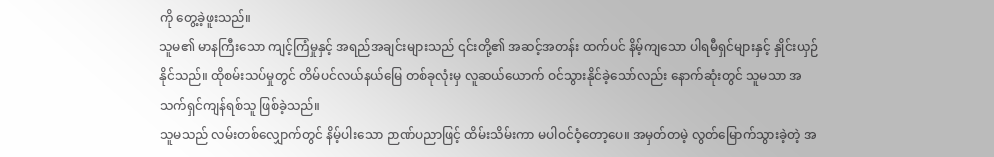ကို တွေ့ခဲ့ဖူးသည်။
သူမ၏ မာနကြီးသော ကျင့်ကြံမှုနှင့် အရည်အချင်းများသည် ၎င်းတို့၏ အဆင့်အတန်း ထက်ပင် နိမ့်ကျသော ပါရမီရှင်များနှင့် နှိုင်းယှဉ်နိုင်သည်။ ထိုစမ်းသပ်မှုတွင် တိမ်ပင်လယ်နယ်မြေ တစ်ခုလုံးမှ လူဆယ်ယောက် ဝင်သွားနိုင်ခဲ့သော်လည်း နောက်ဆုံးတွင် သူမသာ အသက်ရှင်ကျန်ရစ်သူ ဖြစ်ခဲ့သည်။
သူမသည် လမ်းတစ်လျှောက်တွင် နိမ့်ပါးသော ဉာဏ်ပညာဖြင့် ထိမ်းသိမ်းကာ မပါဝင်ဝံ့တော့ပေ။ အမှတ်တမဲ့ လွတ်မြောက်သွားခဲ့တဲ့ အ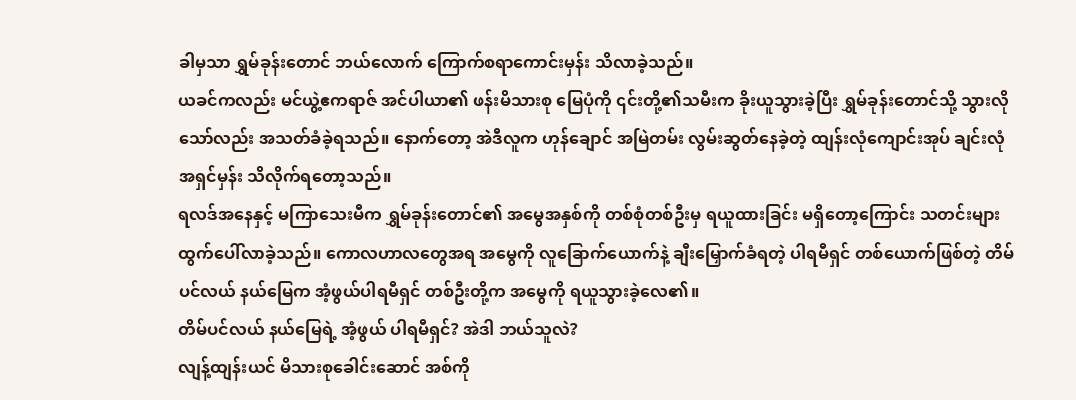ခါမှသာ ရွှမ်ခုန်းတောင် ဘယ်လောက် ကြောက်စရာကောင်းမှန်း သိလာခဲ့သည်။
ယခင်ကလည်း မင်ယွဲ့ဧကရာဇ် အင်ပါယာ၏ ဖန်းမိသားစု မြေပုံကို ၎င်းတို့၏သမီးက ခိုးယူသွားခဲ့ပြီး ရွှမ်ခုန်းတောင်သို့ သွားလိုသော်လည်း အသတ်ခံခဲ့ရသည်။ နောက်တော့ အဲဒီလူက ဟုန်ချောင် အမြဲတမ်း လွမ်းဆွတ်နေခဲ့တဲ့ ထျန်းလုံကျောင်းအုပ် ချင်းလုံအရှင်မှန်း သိလိုက်ရတော့သည်။
ရလဒ်အနေနှင့် မကြာသေးမီက ရွှမ်ခုန်းတောင်၏ အမွေအနှစ်ကို တစ်စုံတစ်ဦးမှ ရယူထားခြင်း မရှိတော့ကြောင်း သတင်းများ ထွက်ပေါ်လာခဲ့သည်။ ကောလဟာလတွေအရ အမွေကို လူခြောက်ယောက်နဲ့ ချီးမြှောက်ခံရတဲ့ ပါရမီရှင် တစ်ယောက်ဖြစ်တဲ့ တိမ်ပင်လယ် နယ်မြေက အံ့ဖွယ်ပါရမီရှင် တစ်ဦးတို့က အမွေကို ရယူသွားခဲ့လေ၏။
တိမ်ပင်လယ် နယ်မြေရဲ့ အံ့ဖွယ် ပါရမီရှင်? အဲဒါ ဘယ်သူလဲ?
လျန့်ထျန်းယင် မိသားစုခေါင်းဆောင် အစ်ကို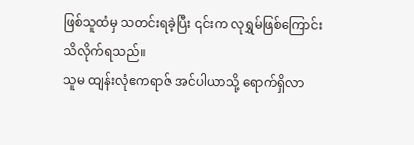ဖြစ်သူထံမှ သတင်းရခဲ့ပြီး ၎င်းက လုရွှမ်ဖြစ်ကြောင်း သိလိုက်ရသည်။
သူမ ထျန်းလုံဧကရာဇ် အင်ပါယာသို့ ရောက်ရှိလာ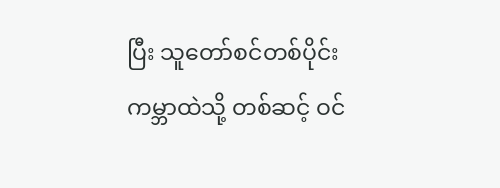ပြီး သူတော်စင်တစ်ပိုင်း ကမ္ဘာထဲသို့ တစ်ဆင့် ဝင်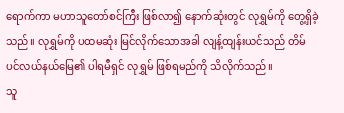ရောက်ကာ မဟာသူတော်စင်ကြီး ဖြစ်လာ၍ နောက်ဆုံးတွင် လုရွှမ်ကို တွေ့ရှိခဲ့သည်။ လုရွှမ်ကို ပထမဆုံး မြင်လိုက်သောအခါ လျန့်ထျန်းယင်သည် တိမ်ပင်လယ်နယ်မြေ၏ ပါရမီရှင် လုရွှမ် ဖြစ်ရမည်ကို သိလိုက်သည်။
သူ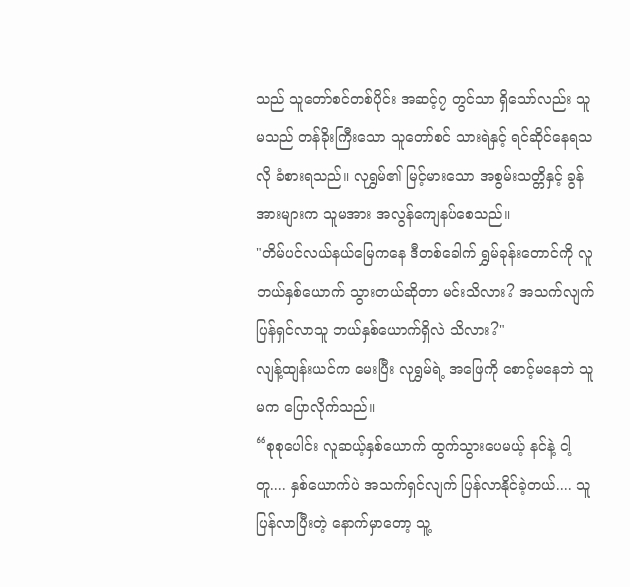သည် သူတော်စင်တစ်ပိုင်း အဆင့်၇ တွင်သာ ရှိသော်လည်း သူမသည် တန်ခိုးကြီးသော သူတော်စင် သားရဲနှင့် ရင်ဆိုင်နေရသလို ခံစားရသည်။ လုရွှမ်၏ မြင့်မားသော အစွမ်းသတ္တိနှင့် ခွန်အားများက သူမအား အလွန်ကျေနပ်စေသည်။
"တိမ်ပင်လယ်နယ်မြေကနေ ဒီတစ်ခေါက် ရွှမ်ခုန်းတောင်ကို လူဘယ်နှစ်ယောက် သွားတယ်ဆိုတာ မင်းသိလား? အသက်လျက် ပြန်ရှင်လာသူ ဘယ်နှစ်ယောက်ရှိလဲ သိလား?"
လျန့်ထျန်းယင်က မေးပြီး လုရွှမ်ရဲ့ အဖြေကို စောင့်မနေဘဲ သူမက ပြောလိုက်သည်။
“စုစုပေါင်း လူဆယ့်နှစ်ယောက် ထွက်သွားပေမယ့် နင်နဲ့ ငါ့တူ.... နှစ်ယောက်ပဲ အသက်ရှင်လျက် ပြန်လာနိုင်ခဲ့တယ်.... သူပြန်လာပြီးတဲ့ နောက်မှာတော့ သူ့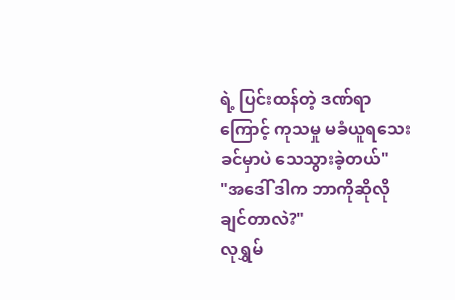ရဲ့ ပြင်းထန်တဲ့ ဒဏ်ရာကြောင့် ကုသမှု မခံယူရသေးခင်မှာပဲ သေသွားခဲ့တယ်"
"အဒေါ် ဒါက ဘာကိုဆိုလိုချင်တာလဲ?"
လုရွှမ်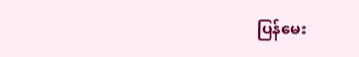ပြန်မေး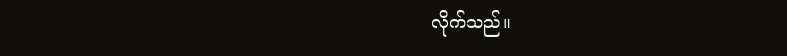လိုက်သည်။